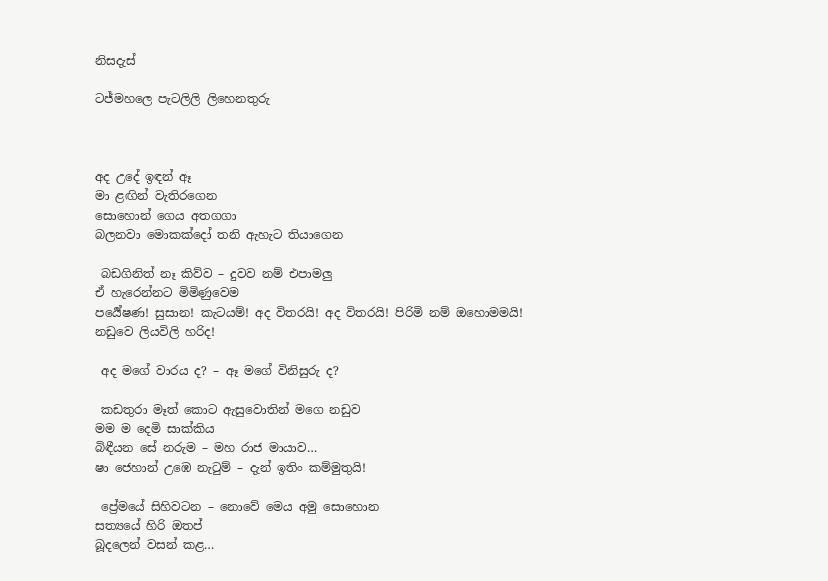නිසදැස්

ටජ්මහලෙ පැටලිලි ලිහෙනතුරු



අද උදේ ඉඳන් ඈ
මා ළඟින් වැතිරගෙන
සොහොන් ගෙය අතගගා
බලනවා මොකක්දෝ තනි ඇහැට තියාගෙන

 බඩගිනිත් නෑ කිව්ව – දුවව නම් එපාමලු
ඒ හැරෙන්නට මිමිණුවෙම
පර්‍යේෂණ! සුසාන! කැටයම්! අද විතරයි! අද විතරයි! පිරිමි නම් ඔහොමමයි!
නඩුවෙ ලියවිලි හරිද!

 අද මගේ වාරය ද? – ඈ මගේ විනිසුරු ද?

 කඩතුරා මෑත් කොට ඇසුවොතින් මගෙ නඩුව
මම ම දෙමි සාක්කිය
බිඳීයන සේ නරුම – මහ රාජ මායාව…
ෂා ජෙහාන් උඹෙ නැටුම් – දැන් ඉතිං කම්මුතුයි!

 ප්‍රේමයේ සිහිවටන – නොවේ මෙය අමු සොහොන
සත්‍යයේ හිරි ඔතප්
බූදලෙන් වසන් කළ…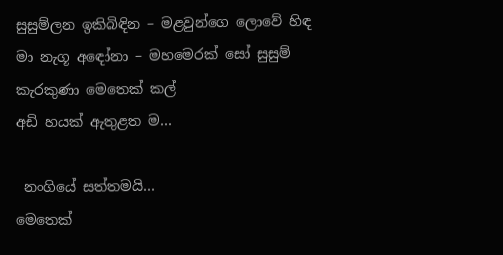සුසුම්ලන ඉකිබිඳින – මළවුන්ගෙ ලොවේ හිඳ
මා නැගූ අඳෝනා – මහමෙරක් සෝ සුසුම්
කැරකුණා මෙතෙක් කල්
අඩි හයක් ඇතුළත ම…

 නංගියේ සත්තමයි…
මෙතෙක්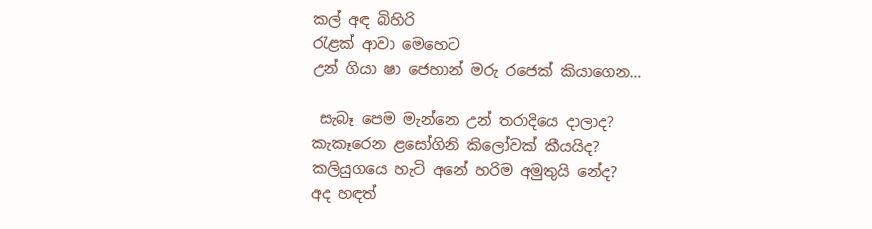කල් අඳ බිහිරි
රැළක් ආවා මෙහෙට
උන් ගියා ෂා ජෙහාන් මරු රජෙක් කියාගෙන…

 සැබෑ පෙම මැන්නෙ උන් තරාදියෙ දාලාද?
කැකෑරෙන ළසෝගිනි කිලෝවක් කීයයිද?
කලියුගයෙ හැටි අනේ හරිම අමුතුයි නේද?
අද හඳත්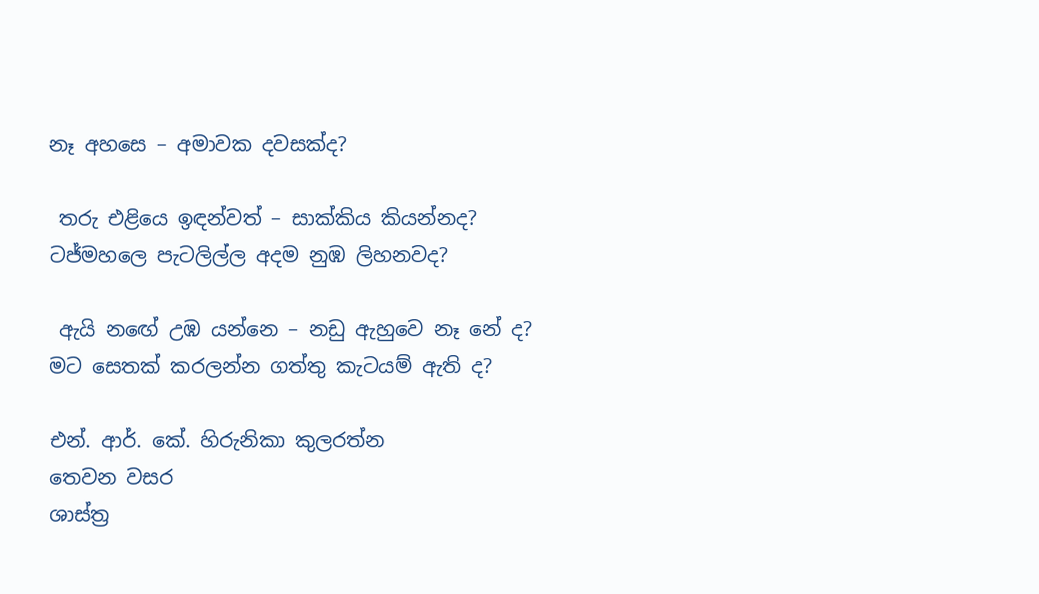නෑ අහසෙ – අමාවක දවසක්ද?

 තරු එළියෙ ඉඳන්වත් – සාක්කිය කියන්නද?
ටජ්මහලෙ පැටලිල්ල අදම නුඹ ලිහනවද?

 ඇයි නඟේ උඹ යන්නෙ – නඩු ඇහුවෙ නෑ නේ ද?
මට සෙතක් කරලන්න ගත්තු කැටයම් ඇති ද?

එන්. ආර්. කේ. හිරුනිකා කුලරත්න
තෙවන වසර
ශාස්ත්‍ර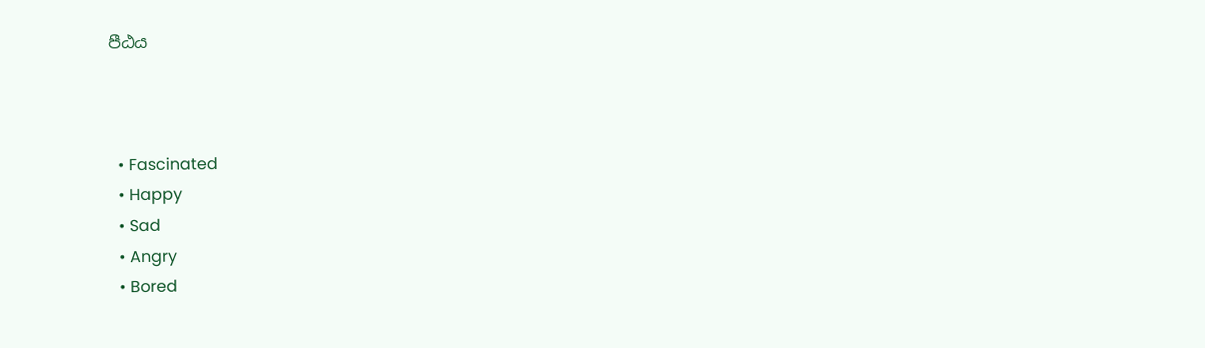පීඨය



  • Fascinated
  • Happy
  • Sad
  • Angry
  • Bored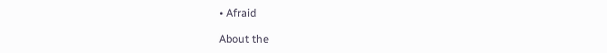• Afraid

About the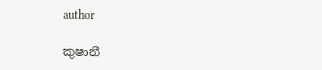author

කුෂානී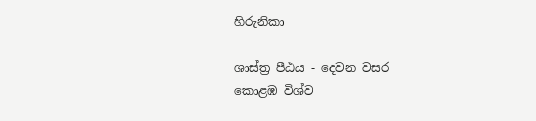හිරුනිකා

ශාස්ත්‍ර පීඨය - දෙවන වසර
කොළඹ විශ්ව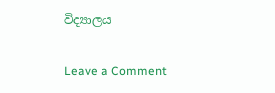විද්‍යාලය

Leave a Comment